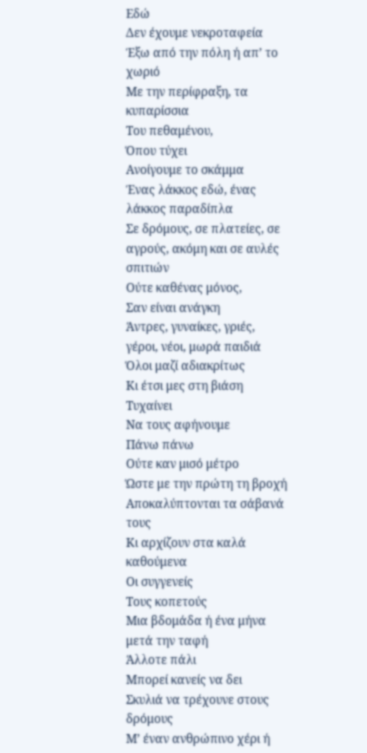Εδώ
Δεν έχουμε νεκροταφεία
Έξω από την πόλη ή απ’ το χωριό
Με την περίφραξη, τα κυπαρίσσια
Του πεθαμένου,
Όπου τύχει
Ανοίγουμε το σκάμμα
Ένας λάκκος εδώ, ένας λάκκος παραδίπλα
Σε δρόμους, σε πλατείες, σε αγρούς, ακόμη και σε αυλές σπιτιών
Ούτε καθένας μόνος,
Σαν είναι ανάγκη
Άντρες, γυναίκες, γριές, γέροι, νέοι, μωρά παιδιά
Όλοι μαζί αδιακρίτως
Κι έτσι μες στη βιάση
Τυχαίνει
Να τους αφήνουμε
Πάνω πάνω
Ούτε καν μισό μέτρο
Ώστε με την πρώτη τη βροχή
Αποκαλύπτονται τα σάβανά τους
Κι αρχίζουν στα καλά καθούμενα
Οι συγγενείς
Τους κοπετούς
Μια βδομάδα ή ένα μήνα μετά την ταφή
Άλλοτε πάλι
Μπορεί κανείς να δει
Σκυλιά να τρέχουνε στους δρόμους
Μ’ έναν ανθρώπινο χέρι ή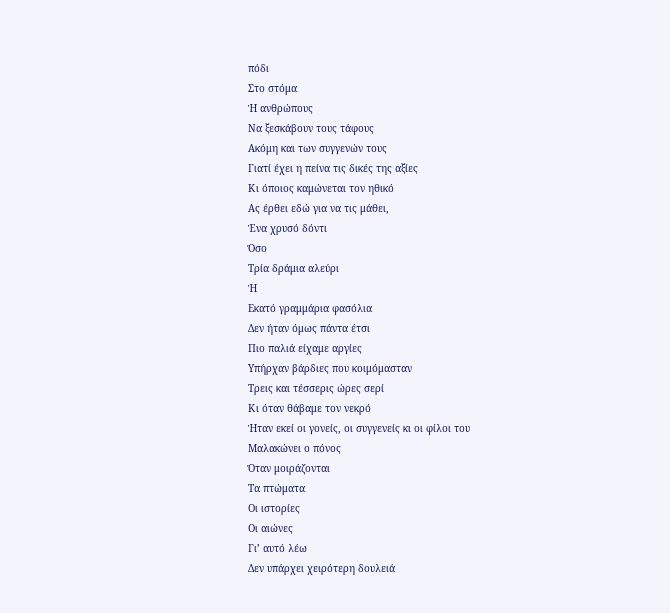πόδι
Στo στόμα
Ή ανθρώπους
Να ξεσκάβουν τους τάφους
Ακόμη και των συγγενών τους
Γιατί έχει η πείνα τις δικές της αξίες
Κι όποιος καμώνεται τον ηθικό
Ας έρθει εδώ για να τις μάθει,
Ένα χρυσό δόντι
Όσο
Τρία δράμια αλεύρι
Ή
Εκατό γραμμάρια φασόλια
Δεν ήταν όμως πάντα έτσι
Πιο παλιά είχαμε αργίες
Υπήρχαν βάρδιες που κοιμόμασταν
Τρεις και τέσσερις ώρες σερί
Κι όταν θάβαμε τον νεκρό
Ήταν εκεί οι γονείς, οι συγγενείς κι οι φίλοι του
Μαλακώνει ο πόνος
Όταν μοιράζονται
Τα πτώματα
Οι ιστορίες
Οι αιώνες
Γι’ αυτό λέω
Δεν υπάρχει χειρότερη δουλειά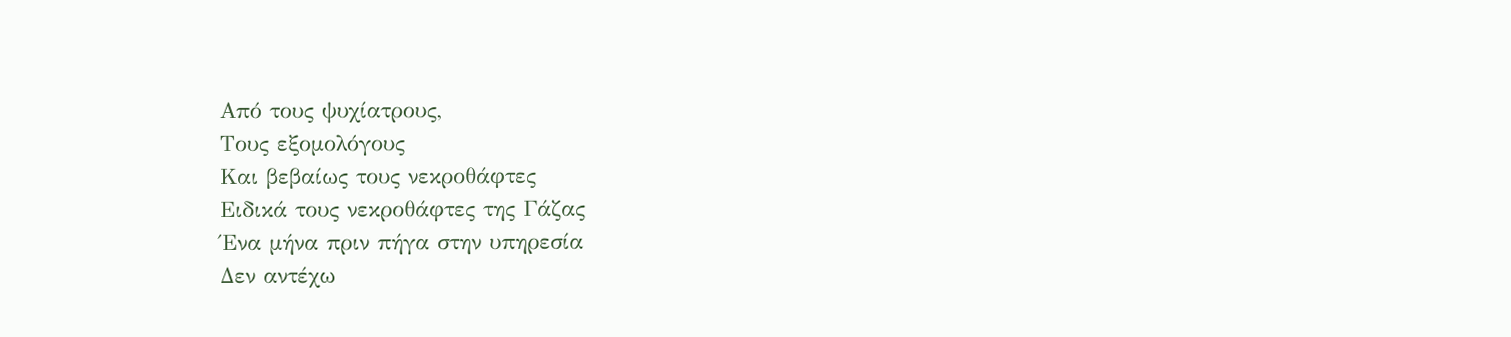Από τους ψυχίατρους,
Τους εξομολόγους
Και βεβαίως τους νεκροθάφτες
Ειδικά τους νεκροθάφτες της Γάζας
Ένα μήνα πριν πήγα στην υπηρεσία
Δεν αντέχω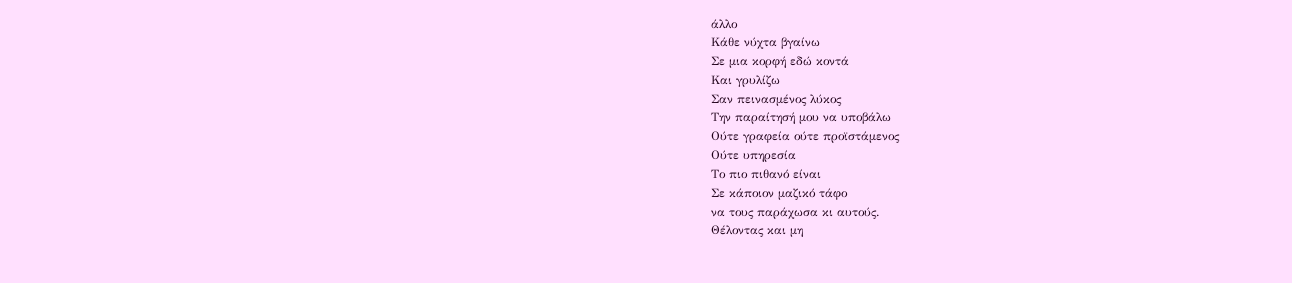άλλο
Κάθε νύχτα βγαίνω
Σε μια κορφή εδώ κοντά
Και γρυλίζω
Σαν πεινασμένος λύκος
Την παραίτησή μου να υποβάλω
Ούτε γραφεία ούτε προϊστάμενος
Ούτε υπηρεσία
Το πιο πιθανό είναι
Σε κάποιον μαζικό τάφο
να τους παράχωσα κι αυτούς.
Θέλοντας και μη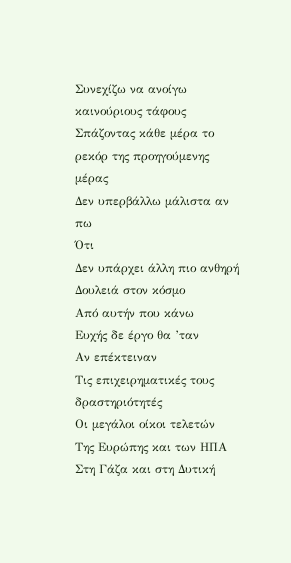Συνεχίζω να ανοίγω καινούριους τάφους
Σπάζοντας κάθε μέρα το ρεκόρ της προηγούμενης μέρας
Δεν υπερβάλλω μάλιστα αν πω
Ότι
Δεν υπάρχει άλλη πιο ανθηρή
Δουλειά στον κόσμο
Από αυτήν που κάνω
Ευχής δε έργο θα ’ταν
Αν επέκτειναν
Τις επιχειρηματικές τους δραστηριότητές
Οι μεγάλοι οίκοι τελετών
Της Ευρώπης και των ΗΠΑ
Στη Γάζα και στη Δυτική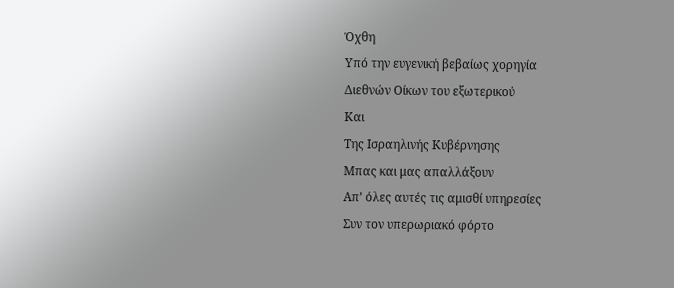Όχθη
Υπό την ευγενική βεβαίως χορηγία
Διεθνών Οίκων του εξωτερικού
Και
Της Ισραηλινής Κυβέρνησης
Μπας και μας απαλλάξουν
Απ’ όλες αυτές τις αμισθί υπηρεσίες
Συν τον υπερωριακό φόρτο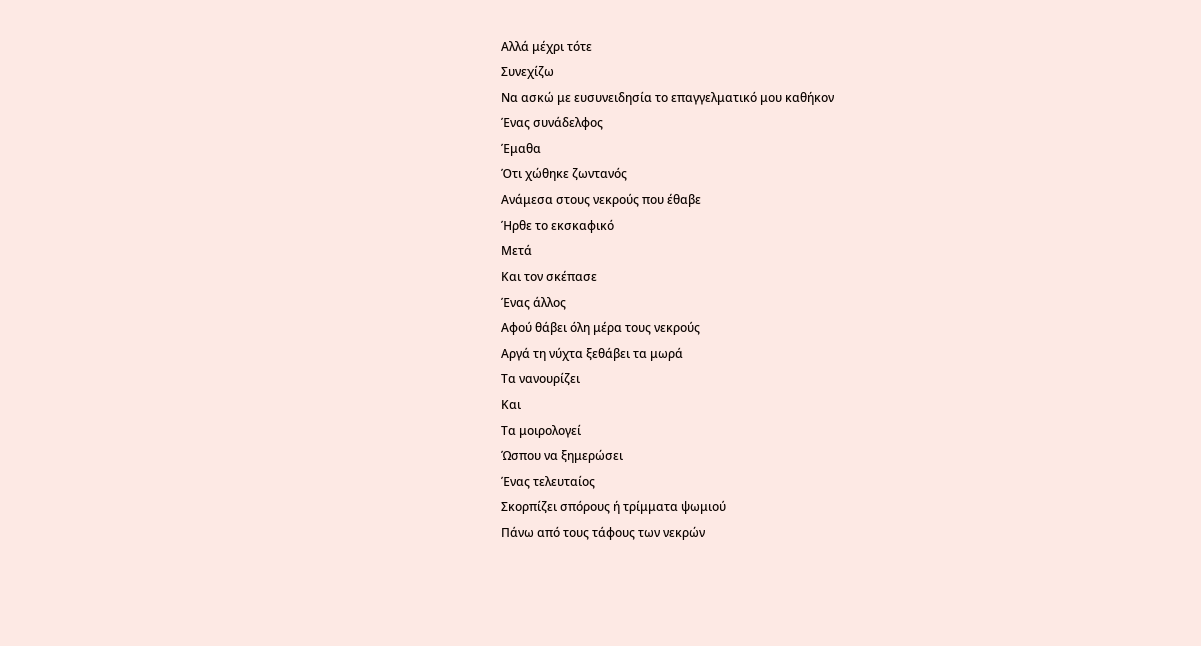Αλλά μέχρι τότε
Συνεχίζω
Να ασκώ με ευσυνειδησία το επαγγελματικό μου καθήκον
Ένας συνάδελφος
Έμαθα
Ότι χώθηκε ζωντανός
Ανάμεσα στους νεκρούς που έθαβε
Ήρθε το εκσκαφικό
Μετά
Και τον σκέπασε
Ένας άλλος
Αφού θάβει όλη μέρα τους νεκρούς
Αργά τη νύχτα ξεθάβει τα μωρά
Τα νανουρίζει
Και
Τα μοιρολογεί
Ώσπου να ξημερώσει
Ένας τελευταίος
Σκορπίζει σπόρους ή τρίμματα ψωμιού
Πάνω από τους τάφους των νεκρών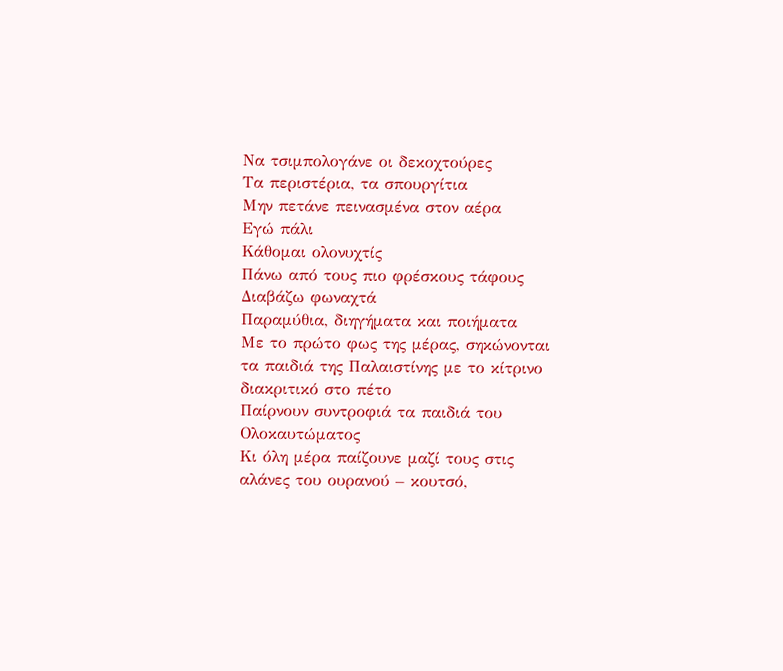Να τσιμπολογάνε οι δεκοχτούρες
Τα περιστέρια, τα σπουργίτια
Μην πετάνε πεινασμένα στον αέρα
Εγώ πάλι
Κάθομαι ολονυχτίς
Πάνω από τους πιο φρέσκους τάφους
Διαβάζω φωναχτά
Παραμύθια, διηγήματα και ποιήματα
Με το πρώτο φως της μέρας, σηκώνονται τα παιδιά της Παλαιστίνης με το κίτρινο διακριτικό στο πέτο
Παίρνουν συντροφιά τα παιδιά του Ολοκαυτώματος
Κι όλη μέρα παίζουνε μαζί τους στις αλάνες του ουρανού – κουτσό,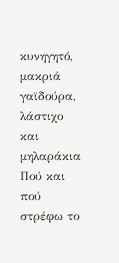κυνηγητό, μακριά γαϊδούρα, λάστιχο και μηλαράκια
Πού και πού στρέφω το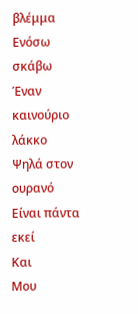βλέμμα
Ενόσω σκάβω
Έναν καινούριο λάκκο
Ψηλά στον ουρανό
Είναι πάντα εκεί
Και
Μου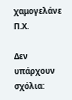χαμογελάνε
Π.Χ.

Δεν υπάρχουν σχόλια: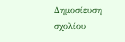Δημοσίευση σχολίου